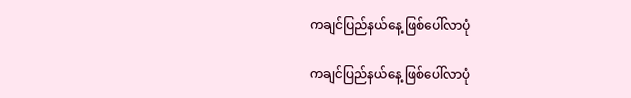ကချင်ပြည်နယ်နေ့ ဖြစ်ပေါ်လာပုံ

ကချင်ပြည်နယ်နေ့ ဖြစ်ပေါ်လာပုံ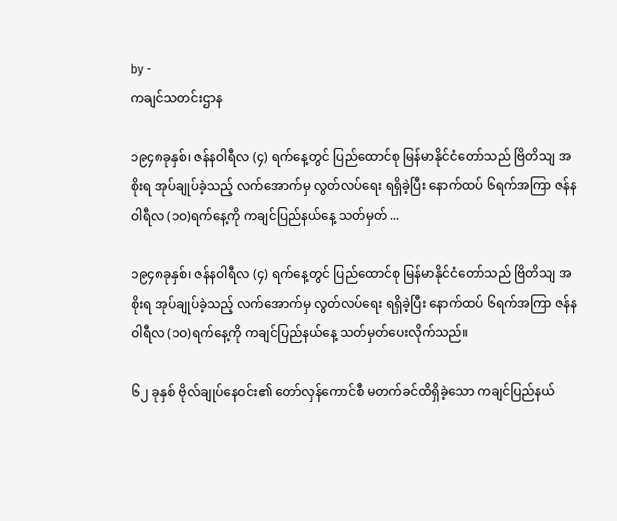by -
ကချင်သတင်းဌာန

၁၉၄၈ခုနှစ်၊ ဇန်နဝါရီလ (၄) ရက်နေ့တွင် ပြည်ထောင်စု မြန်မာနိုင်ငံတော်သည် ဗြိတိသျ အစိုးရ အုပ်ချုပ်ခဲ့သည့် လက်အောက်မှ လွတ်လပ်ရေး ရရှိခဲ့ပြီး နောက်ထပ် ၆ရက်အကြာ ဇန်နဝါရီလ (၁ဝ)ရက်နေ့ကို ကချင်ပြည်နယ်နေ့ သတ်မှတ် ...

၁၉၄၈ခုနှစ်၊ ဇန်နဝါရီလ (၄) ရက်နေ့တွင် ပြည်ထောင်စု မြန်မာနိုင်ငံတော်သည် ဗြိတိသျ အစိုးရ အုပ်ချုပ်ခဲ့သည့် လက်အောက်မှ လွတ်လပ်ရေး ရရှိခဲ့ပြီး နောက်ထပ် ၆ရက်အကြာ ဇန်နဝါရီလ (၁ဝ)ရက်နေ့ကို ကချင်ပြည်နယ်နေ့ သတ်မှတ်ပေးလိုက်သည်။

၆၂ ခုနှစ် ဗိုလ်ချုပ်နေဝင်း၏ တော်လှန်ကောင်စီ မတက်ခင်ထိရှိခဲ့သော ကချင်ပြည်နယ်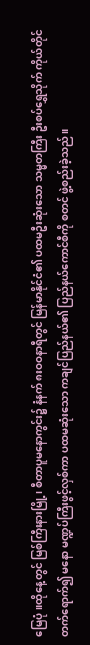မြေပုံ။ထိုနေ့တွင် မြစ်ကြီးနားမြို့၊ စီတာပူမနောကွင်း၌ နံနက် ၈းဝဝနာရီတွင် မြန်မာနိုင်ငံ၏ ပထမဦးဆုံးသော သမ္မတကြီး ဦးစပ်ရွှေသိုက် ကိုယ်တိုင် တက်ရောက်၍ မနော မဏ္ဍပ်ကြီးဖွင့်လှစ်ကာ ပထမဆုံးသော ကချင်ပြည်နယ်၏ ပြည်နယ်ကောင်စီကို စတင် ဖွဲ့စည်းခဲ့သည်။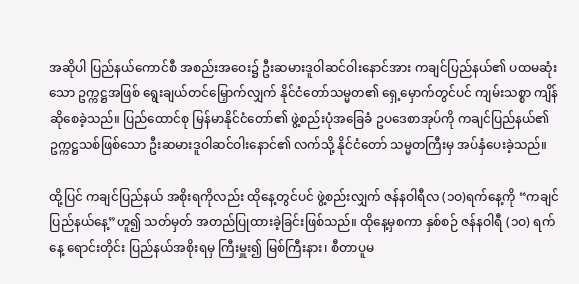အဆိုပါ ပြည်နယ်ကောင်စီ အစည်းအဝေး၌ ဦးဆမားဒူဝါဆင်ဝါးနောင်အား ကချင်ပြည်နယ်၏ ပထမဆုံးသော ဥက္ကဋ္ဌအဖြစ် ရွေးချယ်တင်မြှောက်လျှက် နိုင်ငံတော်သမ္မတ၏ ရှေ့မှောက်တွင်ပင် ကျမ်းသစ္စာ ကျိန်ဆိုစေခဲ့သည်။ ပြည်ထောင်စု မြန်မာနိုင်ငံတော်၏ ဖွဲ့စည်းပုံအခြေခံ ဥပဒေစာအုပ်ကို ကချင်ပြည်နယ်၏ ဥက္ကဋ္ဌသစ်ဖြစ်သော ဦးဆမားဒူဝါဆင်ဝါးနောင်၏ လက်သို့ နိုင်ငံတော် သမ္မတကြီးမှ အပ်နှံပေးခဲ့သည်။

ထို့ပြင် ကချင်ပြည်နယ် အစိုးရကိုလည်း ထိုနေ့တွင်ပင် ဖွဲ့စည်းလျှက် ဇန်နဝါရီလ (၁ဝ)ရက်နေ့ကို “ကချင်ပြည်နယ်နေ့”ဟူ၍ သတ်မှတ် အတည်ပြုထားခဲ့ခြင်းဖြစ်သည်။ ထိုနေ့မှစကာ နှစ်စဉ် ဇန်နဝါရီ (၁ဝ) ရက်နေ့ ရောင်းတိုင်း ပြည်နယ်အစိုးရမှ ကြီးမှူး၍ မြစ်ကြီးနား၊ စီတာပူမ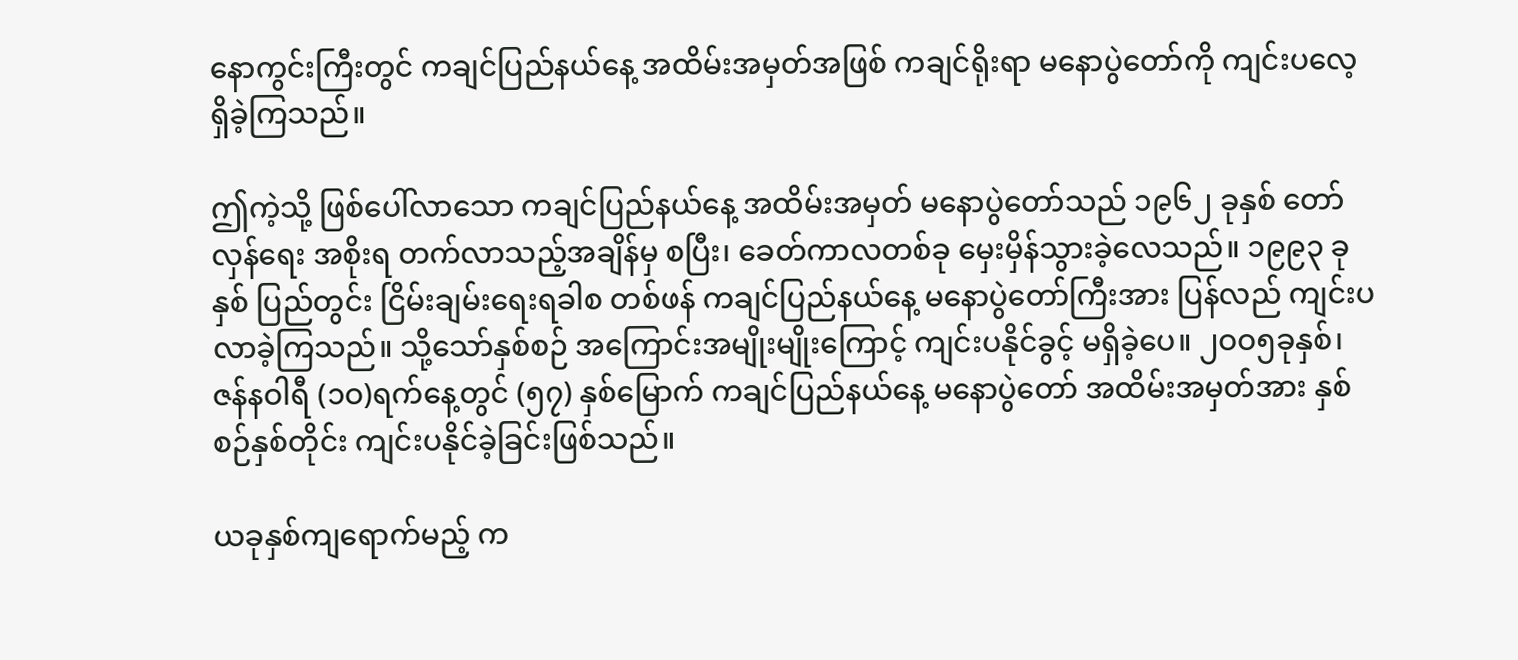နောကွင်းကြီးတွင် ကချင်ပြည်နယ်နေ့ အထိမ်းအမှတ်အဖြစ် ကချင်ရိုးရာ မနောပွဲတော်ကို ကျင်းပလေ့ ရှိခဲ့ကြသည်။

ဤကဲ့သို့ ဖြစ်ပေါ်လာသော ကချင်ပြည်နယ်နေ့ အထိမ်းအမှတ် မနောပွဲတော်သည် ၁၉၆၂ ခုနှစ် တော်လှန်ရေး အစိုးရ တက်လာသည့်အချိန်မှ စပြီး၊ ခေတ်ကာလတစ်ခု မှေးမှိန်သွားခဲ့လေသည်။ ၁၉၉၃ ခုနှစ် ပြည်တွင်း ငြိမ်းချမ်းရေးရခါစ တစ်ဖန် ကချင်ပြည်နယ်နေ့ မနောပွဲတော်ကြီးအား ပြန်လည် ကျင်းပလာခဲ့ကြသည်။ သို့သော်နှစ်စဉ် အကြောင်းအမျိုးမျိုးကြောင့် ကျင်းပနိုင်ခွင့် မရှိခဲ့ပေ။ ၂ဝဝ၅ခုနှစ်၊ ဇန်နဝါရီ (၁ဝ)ရက်နေ့တွင် (၅၇) နှစ်မြောက် ကချင်ပြည်နယ်နေ့ မနောပွဲတော် အထိမ်းအမှတ်အား နှစ်စဉ်နှစ်တိုင်း ကျင်းပနိုင်ခဲ့ခြင်းဖြစ်သည်။

ယခုနှစ်ကျရောက်မည့် က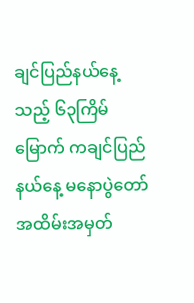ချင်ပြည်နယ်နေ့သည့် ၆၃ကြိမ်မြောက် ကချင်ပြည်နယ်နေ့ မနောပွဲတော် အထိမ်းအမှတ်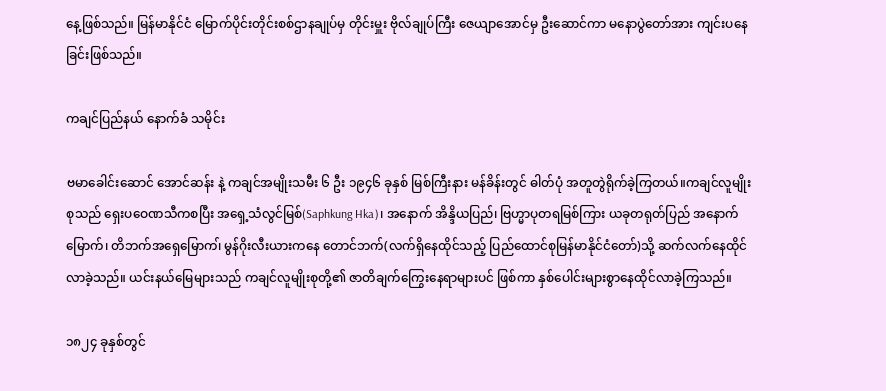နေ့ဖြစ်သည်။ မြန်မာနိုင်ငံ မြောက်ပိုင်းတိုင်းစစ်ဌာနချုပ်မှ တိုင်းမှူး ဗိုလ်ချုပ်ကြီး ဇေယျာအောင်မှ ဦးဆောင်ကာ မနောပွဲတော်အား ကျင်းပနေခြင်းဖြစ်သည်။

ကချင်ပြည်နယ် နောက်ခံ သမိုင်း

ဗမာခေါင်းဆောင် အောင်ဆန်း နဲ့ ကချင်အမျိုးသမီး ၆ ဦး ၁၉၄၆ ခုနှစ် မြစ်ကြီးနား မန်ခိန်းတွင် ဓါတ်ပုံ အတူတွဲရိုက်ခဲ့ကြတယ်။ကချင်လူမျိုးစုသည် ရှေးပဝေဏသီကစပြီး အရှေ့သံလွင်မြစ်(Saphkung Hka)၊ အနောက် အိန္ဒိယပြည်၊ ဗြဟ္မာပုတရမြစ်ကြား ယခုတရုတ်ပြည် အနောက်မြောက်၊ တိဘက်အရှေမြောက၊် မွန်ဂိုးလီးယားကနေ တောင်ဘက်(လက်ရှိနေထိုင်သည့် ပြည်ထောင်စုမြန်မာနိုင်ငံတော်)သို့ ဆက်လက်နေထိုင်လာခဲ့သည်။ ယင်းနယ်မြေများသည် ကချင်လူမျိုးစုတို့၏ ဇာတိချက်ကြွေးနေရာများပင် ဖြစ်ကာ နှစ်ပေါင်းများစွာနေထိုင်လာခဲ့ကြသည်။

၁၈၂၄ ခုနှစ်တွင်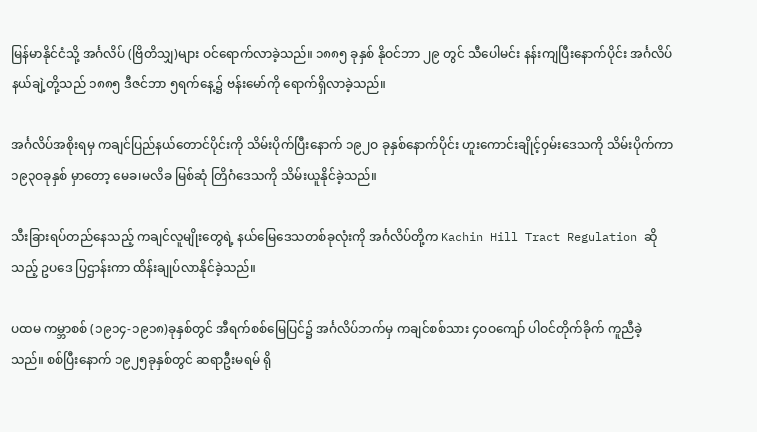မြန်မာနိုင်ငံသို့ အင်္ဂလိပ် (ဗြိတိသျှ)များ ဝင်ရောက်လာခဲ့သည်။ ၁၈၈၅ ခုနှစ် နိုဝင်ဘာ ၂၉ တွင် သီပေါမင်း နန်းကျပြီးနောက်ပိုင်း အင်္ဂလိပ်နယ်ချဲ့တို့သည် ၁၈၈၅ ဒီဇင်ဘာ ၅ရက်နေ့၌ ဗန်းမော်ကို ရောက်ရှိလာခဲ့သည်။

အင်္ဂလိပ်အစိုးရမှ ကချင်ပြည်နယ်တောင်ပိုင်းကို သိမ်းပိုက်ပြီးနောက် ၁၉၂ဝ ခုနှစ်နောက်ပိုင်း ဟူးကောင်းချိုင့်ဝှမ်းဒေသကို သိမ်းပိုက်ကာ ၁၉၃ဝခုနှစ် မှာတော့ မေခ၊မလိခ မြစ်ဆုံ တြိဂံဒေသကို သိမ်းယူနိုင်ခဲ့သည်။

သီးခြားရပ်တည်နေသည့် ကချင်လူမျိုးတွေရဲ့ နယ်မြေဒေသတစ်ခုလုံးကို အင်္ဂလိပ်တို့က Kachin Hill Tract Regulation ဆိုသည့် ဥပဒေ ပြဌာန်းကာ ထိန်းချုပ်လာနိုင်ခဲ့သည်။

ပထမ ကမ္ဘာစစ် (၁၉၁၄-၁၉၁၈)ခုနှစ်တွင် အီရက်စစ်မြေပြင်၌ အင်္ဂလိပ်ဘက်မှ ကချင်စစ်သား ၄ဝဝကျော် ပါဝင်တိုက်ခိုက် ကူညီခဲ့သည်။ စစ်ပြီးနောက် ၁၉၂၅ခုနှစ်တွင် ဆရာဦးမရမ် ရို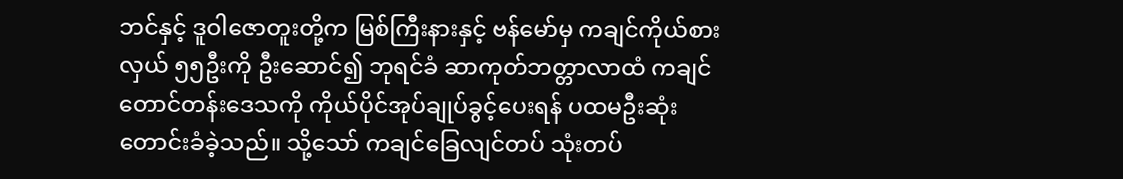ဘင်နှင့် ဒူဝါဇောတူးတို့က မြစ်ကြီးနားနှင့် ဗန်မော်မှ ကချင်ကိုယ်စားလှယ် ၅၅ဦးကို ဦးဆောင်၍ ဘုရင်ခံ ဆာကုတ်ဘတ္တာလာထံ ကချင်တောင်တန်းဒေသကို ကိုယ်ပိုင်အုပ်ချုပ်ခွင့်ပေးရန် ပထမဦးဆုံးတောင်းခံခဲ့သည်။ သို့သော် ကချင်ခြေလျင်တပ် သုံးတပ်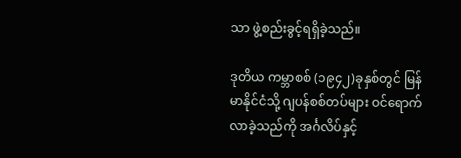သာ ဖွဲ့စည်းခွင့်ရရှိခဲ့သည်။

ဒုတိယ ကမ္ဘာစစ် (၁၉၄၂)ခုနှစ်တွင် မြန်မာနိုင်ငံသို့ ဂျပန်စစ်တပ်များ ဝင်ရောက်လာခဲ့သည်ကို အင်္ဂလိပ်နှင့်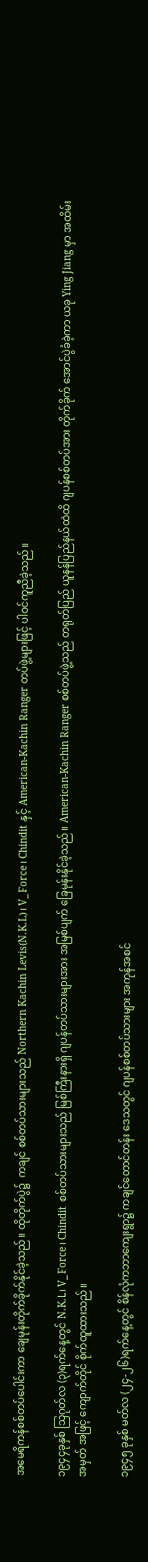အမေရိကန်စစ်တပ်ပေါင်းကာ ချေမုန်းတိုက်ခိုက်နိုင်ခဲ့သည်။ ထိုတိုက်ပွဲ၌  ကချင် စစ်တပ်သားများသည် Northern Kachin Levis(N.K.L)၊ V_Force၊ Chindit နှင့် American-Kachin Ranger တပ်ဖွဲ့များဖြင့် ပါဝင်ကူညီခဲ့သည်။

၁၉၄၄ခုနှစ် သြဂုတ်လ (၃)ရက်နေ့တွင် N.K.L၊ V_Force၊ Chindit စစ်တပ်သားများသည် မြစ်ကြီးနားရှိ ဂျပန်တပ်သားများအား အမြစ်ပျက် ခြေမုန်းနိုင်ခဲ့သည်။ American-Kachin Ranger စစ်တပ်ဖွဲ့သည် တရုတ်ပြည် ယူနန်ပြည်နယ်ထဲထိ ဂျပန်စစ်တပ်အား တိုက်ခိုက် အောင်ပွဲခံခဲ့ကာ ယခု Ying Jiang မှာ အထိမ်းအမှတ် အဖြင့် ကျောက်တိုင် စိုက်ထူထားသည်။

၁၉၄၅ ခုနှစ် မတ်လ (၂၄-၂၆)ရက်နေ့တွင် စိန်လုံကဘာကျေးရွာ၌ ကချင်တောင်တန်း ဒေသတွင် ဂျပန်စစ်တပ်သားများ အကုန်အစင်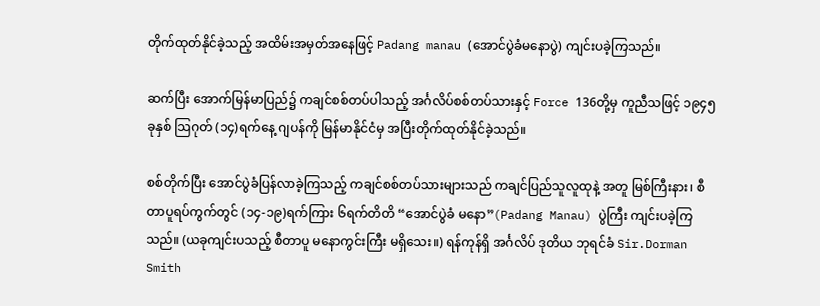တိုက်ထုတ်နိုင်ခဲ့သည့် အထိမ်းအမှတ်အနေဖြင့် Padang manau (အောင်ပွဲခံမနောပွဲ) ကျင်းပခဲ့ကြသည်။

ဆက်ပြီး အောက်မြန်မာပြည်၌ ကချင်စစ်တပ်ပါသည့် အင်္ဂလိပ်စစ်တပ်သားနှင့် Force 136တို့မှ ကူညီသဖြင့် ၁၉၄၅ခုနှစ် သြဂုတ် (၁၄)ရက်နေ့ ဂျပန်ကို မြန်မာနိုင်ငံမှ အပြီးတိုက်ထုတ်နိုင်ခဲ့သည်။

စစ်တိုက်ပြီး အောင်ပွဲခံပြန်လာခဲ့ကြသည့် ကချင်စစ်တပ်သားများသည် ကချင်ပြည်သူလူထုနဲ့ အတူ မြစ်ကြီးနား၊ စီတာပူရပ်ကွက်တွင် (၁၄-၁၉)ရက်ကြား ၆ရက်တိတိ “အောင်ပွဲခံ မနော”(Padang Manau) ပွဲကြီး ကျင်းပခဲ့ကြသည်။ (ယခုကျင်းပသည့် စီတာပူ မနောကွင်းကြီး မရှိသေး။) ရန်ကုန်ရှိ အင်္ဂလိပ် ဒုတိယ ဘုရင်ခံ Sir.Dorman Smith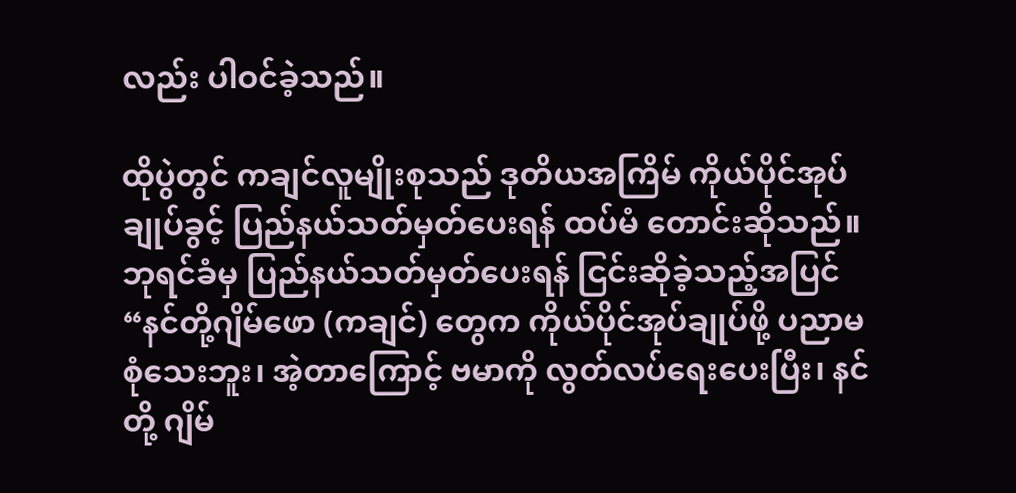လည်း ပါဝင်ခဲ့သည်။

ထိုပွဲတွင် ကချင်လူမျိုးစုသည် ဒုတိယအကြိမ် ကိုယ်ပိုင်အုပ်ချုပ်ခွင့် ပြည်နယ်သတ်မှတ်ပေးရန် ထပ်မံ တောင်းဆိုသည်။ ဘုရင်ခံမှ ပြည်နယ်သတ်မှတ်ပေးရန် ငြင်းဆိုခဲ့သည့်အပြင် “နင်တို့ဂျိမ်ဖော (ကချင်) တွေက ကိုယ်ပိုင်အုပ်ချုပ်ဖို့ ပညာမစုံသေးဘူး၊ အဲ့တာကြောင့် ဗမာကို လွတ်လပ်ရေးပေးပြီး၊ နင်တို့ ဂျိမ်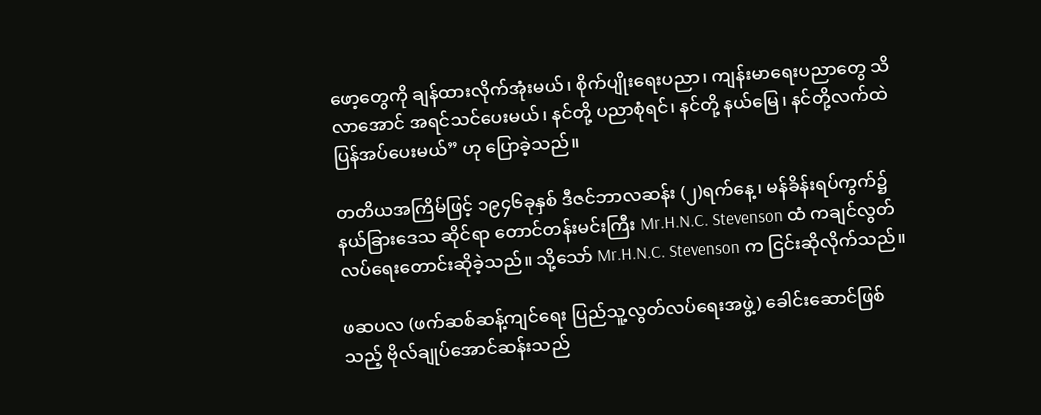ဖော့တွေကို ချန်ထားလိုက်အုံးမယ်၊ စိုက်ပျိုးရေးပညာ၊ ကျန်းမာရေးပညာတွေ သိလာအောင် အရင်သင်ပေးမယ်၊ နင်တို့ ပညာစုံရင်၊ နင်တို့ နယ်မြေ၊ နင်တို့လက်ထဲ ပြန်အပ်ပေးမယ်” ဟု ပြောခဲ့သည်။

တတိယအကြိမ်ဖြင့် ၁၉၄၆ခုနှစ် ဒီဇင်ဘာလဆန်း (၂)ရက်နေ့၊ မန်ခိန်းရပ်ကွက်၌ နယ်ခြားဒေသ ဆိုင်ရာ တောင်တန်းမင်းကြီး Mr.H.N.C. Stevenson ထံ ကချင်လွတ်လပ်ရေးတောင်းဆိုခဲ့သည်။ သို့သော် Mr.H.N.C. Stevenson က ငြင်းဆိုလိုက်သည်။

ဖဆပလ (ဖက်ဆစ်ဆန့်ကျင်ရေး ပြည်သူ့လွတ်လပ်ရေးအဖွဲ့) ခေါင်းဆောင်ဖြစ်သည့် ဗိုလ်ချုပ်အောင်ဆန်းသည်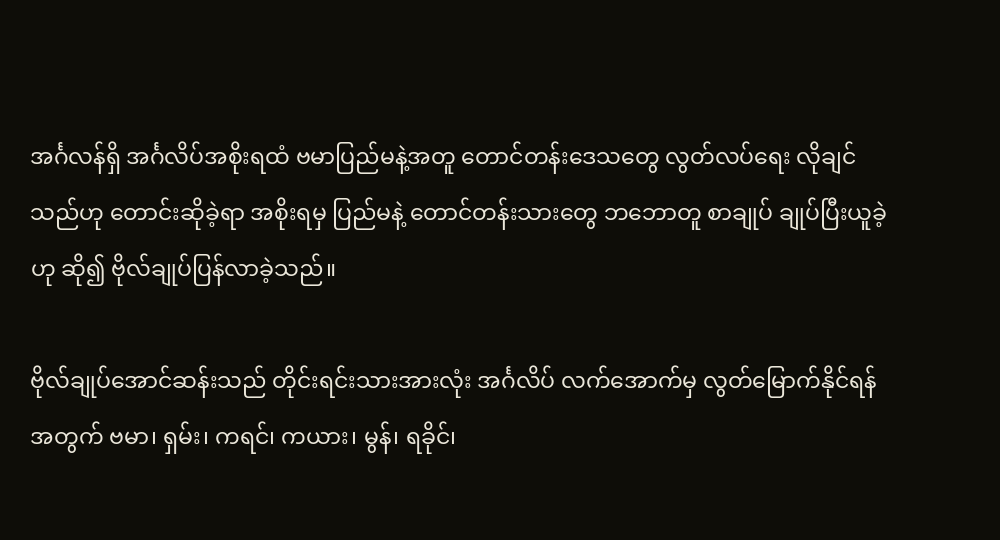အင်္ဂလန်ရှိ အင်္ဂလိပ်အစိုးရထံ ဗမာပြည်မနဲ့အတူ တောင်တန်းဒေသတွေ လွတ်လပ်ရေး လိုချင်သည်ဟု တောင်းဆိုခဲ့ရာ အစိုးရမှ ပြည်မနဲ့ တောင်တန်းသားတွေ ဘဘောတူ စာချုပ် ချုပ်ပြီးယူခဲ့ဟု ဆို၍ ဗိုလ်ချုပ်ပြန်လာခဲ့သည်။

ဗိုလ်ချုပ်အောင်ဆန်းသည် တိုင်းရင်းသားအားလုံး အင်္ဂလိပ် လက်အောက်မှ လွတ်မြောက်နိုင်ရန်အတွက် ဗမာ၊ ရှမ်း၊ ကရင်၊ ကယား၊ မွန်၊ ရခိုင်၊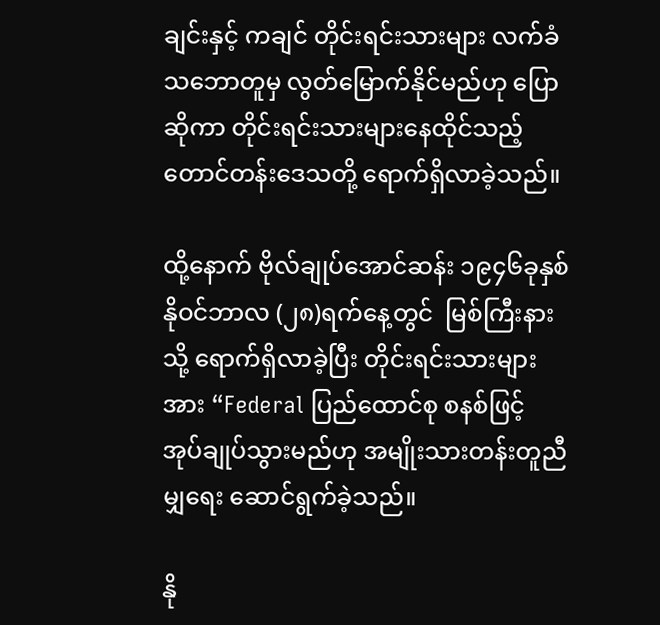ချင်းနှင့် ကချင် တိုင်းရင်းသားများ လက်ခံသဘောတူမှ လွတ်မြောက်နိုင်မည်ဟု ပြောဆိုကာ တိုင်းရင်းသားများနေထိုင်သည့် တောင်တန်းဒေသတို့ ရောက်ရှိလာခဲ့သည်။

ထို့နောက် ဗိုလ်ချုပ်အောင်ဆန်း ၁၉၄၆ခုနှစ် နိုဝင်ဘာလ (၂၈)ရက်နေ့တွင်  မြစ်ကြီးနားသို့ ရောက်ရှိလာခဲ့ပြီး တိုင်းရင်းသားများအား “Federal ပြည်ထောင်စု စနစ်ဖြင့် အုပ်ချုပ်သွားမည်ဟု အမျိုးသားတန်းတူညီမျှရေး ဆောင်ရွက်ခဲ့သည်။

နို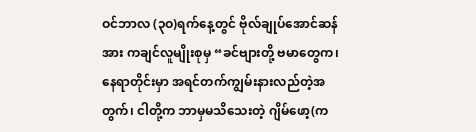ဝင်ဘာလ (၃ဝ)ရက်နေ့တွင် ဗိုလ်ချုပ်အောင်ဆန်အား ကချင်လူမျိုးစုမှ “ခင်ဗျားတို့ ဗမာတွေက၊ နေရာတိုင်းမှာ အရင်တက်ကျွမ်းနားလည်တဲ့အတွက်၊ ငါတို့က ဘာမှမသိသေးတဲ့ ဂျိမ်ဖော့(က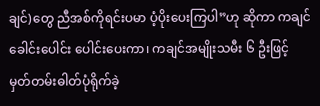ချင်)တွေ ညီအစ်ကိုရင်းပမာ ပံ့ပိုးပေးကြပါ”ဟု ဆိုကာ ကချင်ခေါင်းပေါင်း ပေါင်းပေးကာ၊ ကချင်အမျိုးသမီး ၆ ဦးဖြင့် မှတ်တမ်းဓါတ်ပုံရိုက်ခဲ့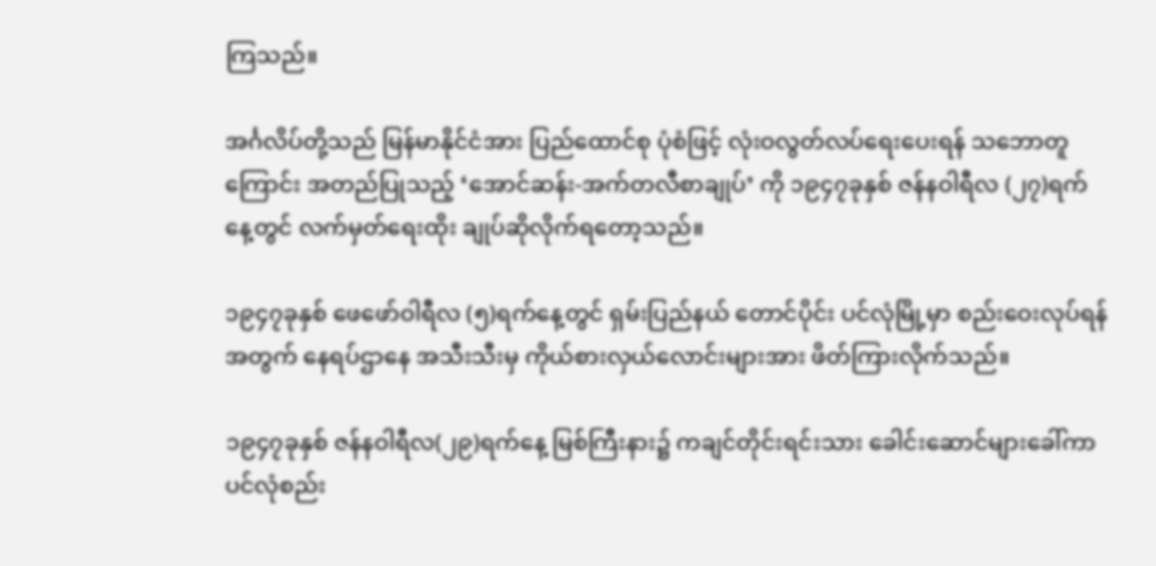ကြသည်။

အင်္ဂလိပ်တို့သည် မြန်မာနိုင်ငံအား ပြည်ထောင်စု ပုံစံဖြင့် လုံးဝလွတ်လပ်ရေးပေးရန် သဘောတူကြောင်း အတည်ပြုသည့် ‘အောင်ဆန်း-အက်တလီစာချုပ်’ ကို ၁၉၄၇ခုနှစ် ဇန်နဝါရီလ (၂၇)ရက်နေ့တွင် လက်မှတ်ရေးထိုး ချုပ်ဆိုလိုက်ရတော့သည်။

၁၉၄၇ခုနှစ် ဖေဖော်ဝါရီလ (၅)ရက်နေ့တွင် ရှမ်းပြည်နယ် တောင်ပိုင်း ပင်လုံမြို့မှာ စည်းဝေးလုပ်ရန်အတွက် နေရပ်ဌာနေ အသီးသီးမှ ကိုယ်စားလှယ်လောင်းများအား ဖိတ်ကြားလိုက်သည်။

၁၉၄၇ခုနှစ် ဇန်နဝါရီလ(၂၉)ရက်နေ့ မြစ်ကြီးနား၌ ကချင်တိုင်းရင်းသား ခေါင်းဆောင်များခေါ်ကာ ပင်လုံစည်း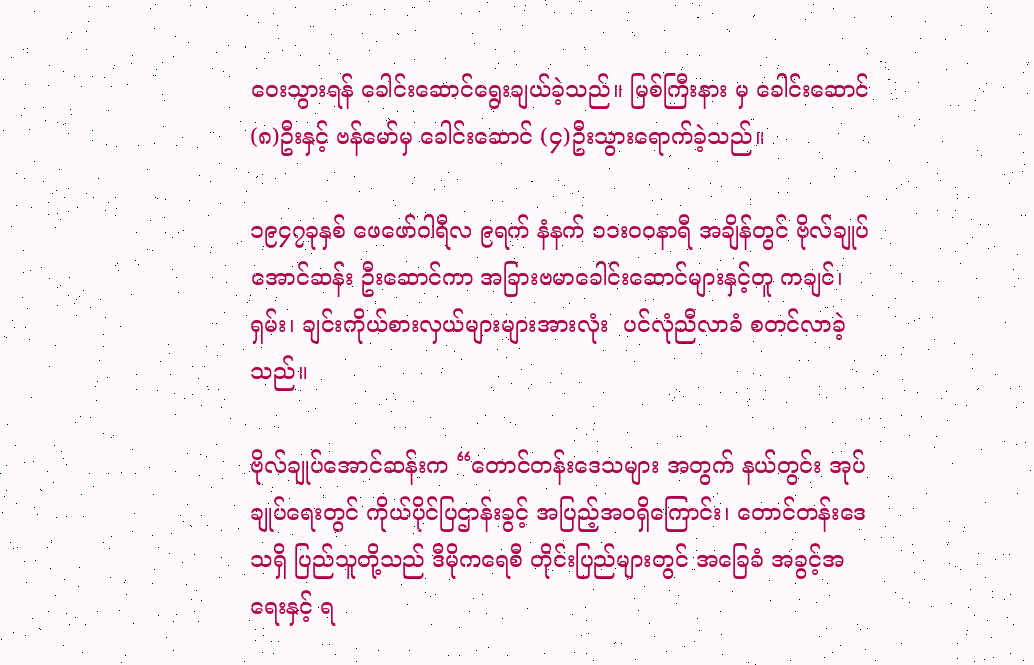ဝေးသွားရန် ခေါင်းဆောင်ရွေးချယ်ခဲ့သည်။ မြစ်ကြီးနား မှ ခေါင်းဆောင် (၈)ဦးနှင့် ဗန်မော်မှ ခေါင်းဆောင် (၄)ဦးသွားရောက်ခဲ့သည်။

၁၉၄၇ခုနှစ် ဖေဖော်ဝါရီလ ၉ရက် နံနက် ၁၁းဝဝနာရီ အချိန်တွင် ဗိုလ်ချုပ်အောင်ဆန်း ဦးဆောင်ကာ အခြားဗမာခေါင်းဆောင်များနှင့်တူ ကချင်၊ ရှမ်း၊ ချင်းကိုယ်စားလှယ်များများအားလုံး  ပင်လုံညီလာခံ စတင်လာခဲ့သည်။

ဗိုလ်ချုပ်အောင်ဆန်းက “တောင်တန်းဒေသများ အတွက် နယ်တွင်း အုပ်ချုပ်ရေးတွင် ကိုယ်ပိုင်ပြဌာန်းခွင့် အပြည့်အဝရှိကြောင်း၊ တောင်တန်းဒေသရှိ ပြည်သူတို့သည် ဒီမိုကရေစီ တိုင်းပြည်များတွင် အခြေခံ အခွင့်အရေးနှင့် ရ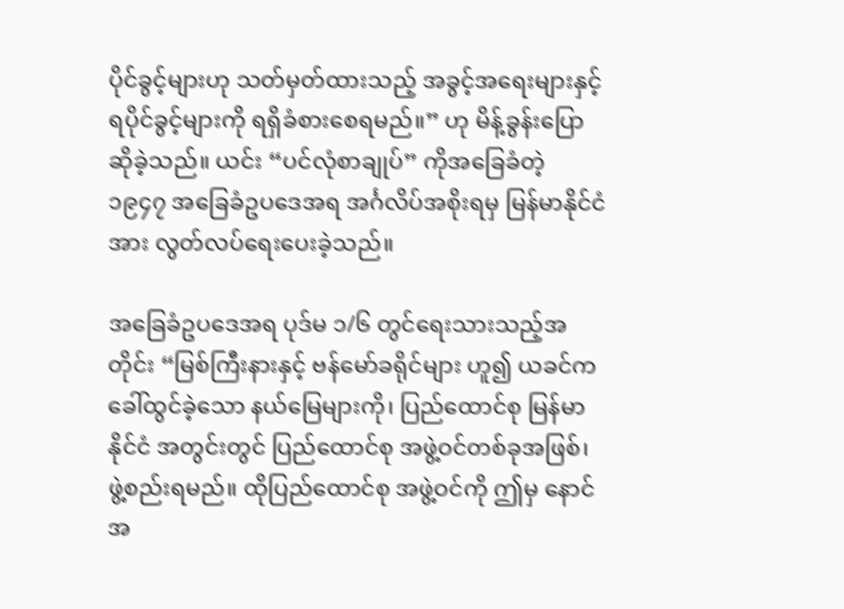ပိုင်ခွင့်များဟု သတ်မှတ်ထားသည့် အခွင့်အရေးများနှင့် ရပိုင်ခွင့်များကို ရရှိခံစားစေရမည်။” ဟု မိန့်ခွန်းပြောဆိုခဲ့သည်။ ယင်း “ပင်လုံစာချုပ်” ကိုအခြေခံတဲ့ ၁၉၄၇ အခြေခံဥပဒေအရ အင်္ဂလိပ်အစိုးရမှ မြန်မာနိုင်ငံအား လွတ်လပ်ရေးပေးခဲ့သည်။

အခြေခံဥပဒေအရ ပုဒ်မ ၁/၆ တွင်ရေးသားသည့်အတိုင်း “မြစ်ကြီးနားနှင့် ဗန်မော်ခရိုင်များ ဟူ၍ ယခင်က ခေါ်ထွင်ခဲ့သော နယ်မြေများကို၊ ပြည်ထောင်စု မြန်မာနိုင်ငံ အတွင်းတွင် ပြည်ထောင်စု အဖွဲ့ဝင်တစ်ခုအဖြစ်၊ ဖွဲ့စည်းရမည်။ ထိုပြည်ထောင်စု အဖွဲ့ဝင်ကို ဤမှ နောင်အ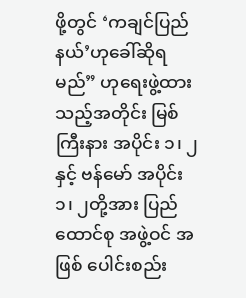ဖို့တွင် ‘ကချင်ပြည်နယ်’ဟုခေါ်ဆိုရမည်” ဟုရေးဖွဲ့ထားသည့်အတိုင်း မြစ်ကြီးနား အပိုင်း ၁၊ ၂နှင့် ဗန်မော် အပိုင်း ၁၊ ၂တို့အား ပြည်ထောင်စု အဖွဲ့ဝင် အဖြစ် ပေါင်းစည်း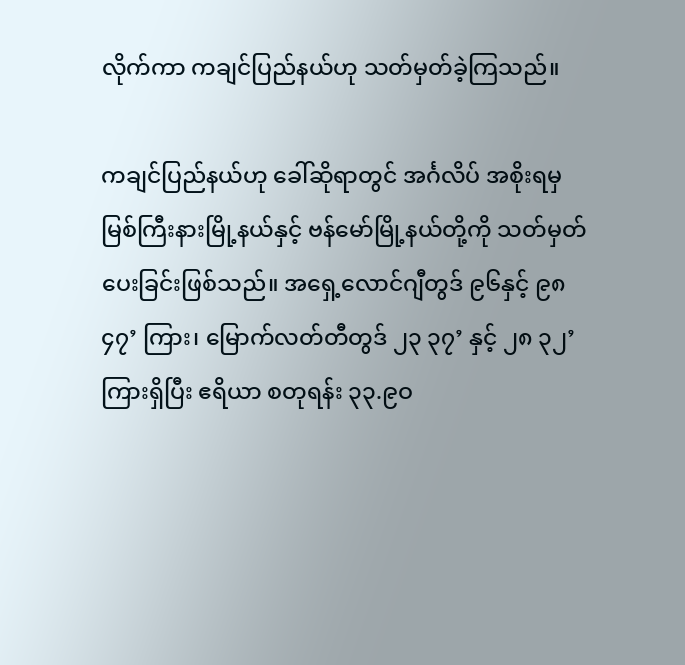လိုက်ကာ ကချင်ပြည်နယ်ဟု သတ်မှတ်ခဲ့ကြသည်။

ကချင်ပြည်နယ်ဟု ခေါ်ဆိုရာတွင် အင်္ဂလိပ် အစိုးရမှ မြစ်ကြီးနားမြို့နယ်နှင့် ဗန်မော်မြို့နယ်တို့ကို သတ်မှတ်ပေးခြင်းဖြစ်သည်။ အရှေ့လောင်ဂျီတွဒ် ၉၆နှင့် ၉၈ ၄၇’ ကြား၊ မြောက်လတ်တီတွဒ် ၂၃ ၃၇’ နှင့် ၂၈ ၃၂’ ကြားရှိပြီး ဧရိယာ စတုရန်း ၃၃.၉ဝ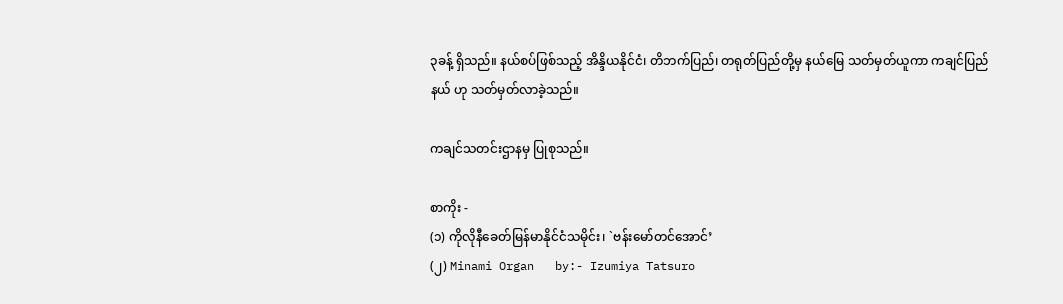၃ခန့် ရှိသည်။ နယ်စပ်ဖြစ်သည့် အိန္ဒိယနိုင်ငံ၊ တိဘက်ပြည်၊ တရုတ်ပြည်တို့မှ နယ်မြေ သတ်မှတ်ယူကာ ကချင်ပြည်နယ် ဟု သတ်မှတ်လာခဲ့သည်။

ကချင်သတင်းဌာနမှ ပြုစုသည်။

စာကိုး -
(၁) ကိုလိုနီခေတ်မြန်မာနိုင်ငံသမိုင်း၊ `ဗန်းမော်တင်အောင်’
(၂) Minami Organ   by:- Izumiya Tatsuro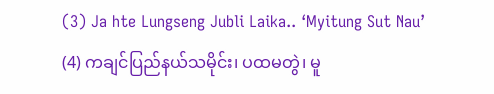(3) Ja hte Lungseng Jubli Laika.. ‘Myitung Sut Nau’
(4) ကချင်ပြည်နယ်သမိုင်း၊ ပထမတွဲ၊ မူ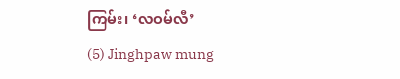ကြမ်း၊ ‘လဝမ်လီ’
(5) Jinghpaw mung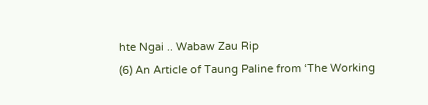hte Ngai .. Wabaw Zau Rip
(6) An Article of Taung Paline from ‘The Working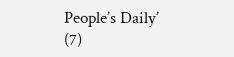People’s Daily’
(7)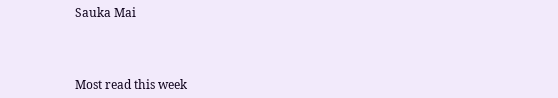Sauka Mai



Most read this week